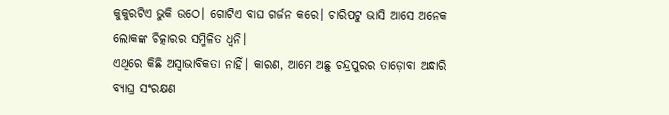କୁକୁରଟିଏ ଭୁକି ଉଠେ। ଗୋଟିଏ ବାଘ ଗର୍ଜନ କରେ। ଚାରିପଟୁ ଭାସି ଆସେ ଅନେକ ଲୋକଙ୍କ ଚିତ୍କାରର ସମ୍ମିଳିତ ଧ୍ୱନି।
ଏଥିରେ କିଛି ଅସ୍ୱାଭାବିକତା ନାହିଁ। କାରଣ, ଆମେ ଅଛୁ ଚନ୍ଦ୍ରପୁରର ତାଡ଼ୋବା ଅନ୍ଧାରି ବ୍ୟାଘ୍ର ସଂରକ୍ଷଣ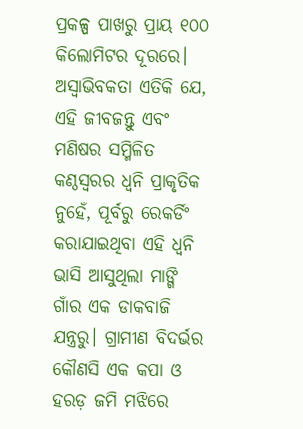ପ୍ରକଳ୍ପ ପାଖରୁ ପ୍ରାୟ ୧୦୦ କିଲୋମିଟର ଦୂରରେ।
ଅସ୍ୱାଭିବକତା ଏତିକି ଯେ, ଏହି ଜୀବଜନ୍ତୁ ଏବଂ ମଣିଷର ସମ୍ମିଳିତ କଣ୍ଠସ୍ୱରର ଧ୍ୱନି ପ୍ରାକୃତିକ ନୁହେଁ, ପୂର୍ବରୁ ରେକର୍ଡିଂ କରାଯାଇଥିବା ଏହି ଧ୍ୱନି ଭାସି ଆସୁଥିଲା ମାଙ୍ଗି ଗାଁର ଏକ ଡାକବାଜି ଯନ୍ତ୍ରରୁ। ଗ୍ରାମୀଣ ବିଦର୍ଭର କୌଣସି ଏକ କପା ଓ ହରଡ଼ ଜମି ମଝିରେ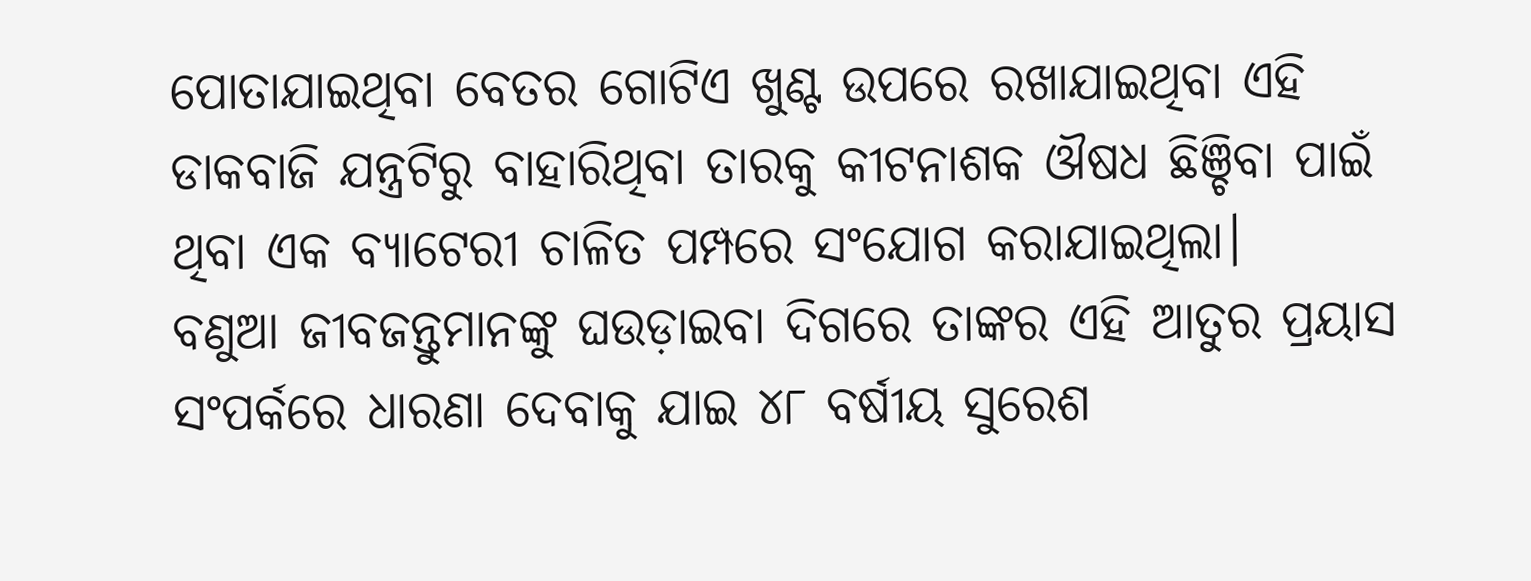ପୋତାଯାଇଥିବା ବେତର ଗୋଟିଏ ଖୁଣ୍ଟ ଉପରେ ରଖାଯାଇଥିବା ଏହି ଡାକବାଜି ଯନ୍ତ୍ରଟିରୁ ବାହାରିଥିବା ତାରକୁ କୀଟନାଶକ ଔଷଧ ଛିଞ୍ଚିବା ପାଇଁ ଥିବା ଏକ ବ୍ୟାଟେରୀ ଚାଳିତ ପମ୍ପରେ ସଂଯୋଗ କରାଯାଇଥିଲା।
ବଣୁଆ ଜୀବଜନ୍ତୁମାନଙ୍କୁ ଘଉଡ଼ାଇବା ଦିଗରେ ତାଙ୍କର ଏହି ଆତୁର ପ୍ରୟାସ ସଂପର୍କରେ ଧାରଣା ଦେବାକୁ ଯାଇ ୪୮ ବର୍ଷୀୟ ସୁରେଶ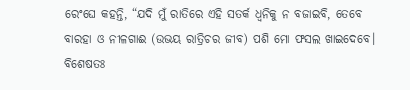ରେଂଘେ କହନ୍ତି, “ଯଦି ମୁଁ ରାତିରେ ଏହି ସତର୍କ ଧ୍ୱନିକୁ ନ ବଜାଇବି, ତେବେ ବାରହା ଓ ନୀଳଗାଈ (ଉଭୟ ରାତ୍ରିଚର ଜୀବ) ପଶି ମୋ ଫସଲ ଖାଇଦେବେ। ବିଶେଷତଃ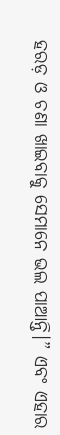ହରଡ଼ ଓ ଚଣା ଖାଇବାକୁ ସେମାନେ ଭଲ ପାଆନ୍ତି।” ଏବଂ ଏହାର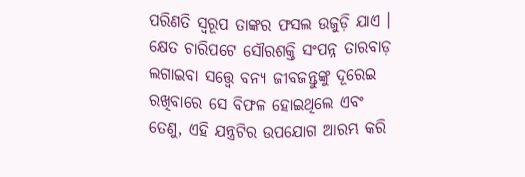ପରିଣତି ସ୍ୱରୂପ ତାଙ୍କର ଫସଲ ଉଜୁଡ଼ି ଯାଏ ।
କ୍ଷେତ ଚାରିପଟେ ସୌରଶକ୍ତି ସଂପନ୍ନ ତାରବାଡ଼ ଲଗାଇବା ସତ୍ତ୍ୱେ ବନ୍ୟ ଜୀବଜନ୍ତୁଙ୍କୁ ଦୂରେଇ ରଖିବାରେ ସେ ବିଫଳ ହୋଇଥିଲେ ଏବଂ ତେଣୁ, ଏହି ଯନ୍ତ୍ରଟିର ଉପଯୋଗ ଆରମ୍ଭ କରି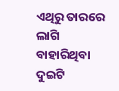ଏଥିରୁ ତାରରେ ଲାଗି ବାହାରିଥିବା ଦୁଇଟି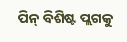ପିନ୍ ବିଶିଷ୍ଟ ପ୍ଲଗକୁ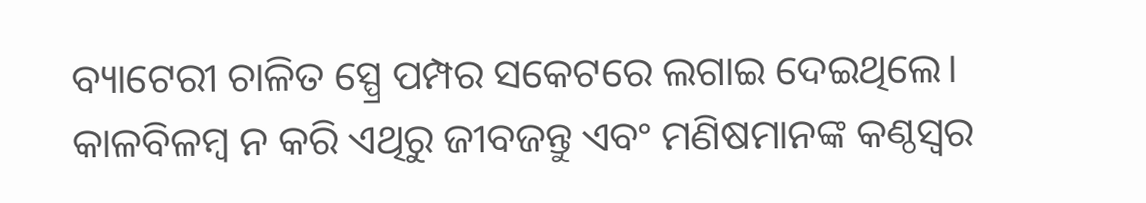ବ୍ୟାଟେରୀ ଚାଳିତ ସ୍ପ୍ରେ ପମ୍ପର ସକେଟରେ ଲଗାଇ ଦେଇଥିଲେ। କାଳବିଳମ୍ବ ନ କରି ଏଥିରୁ ଜୀବଜନ୍ତୁ ଏବଂ ମଣିଷମାନଙ୍କ କଣ୍ଠସ୍ୱର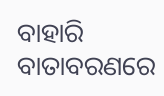ବାହାରି ବାତାବରଣରେ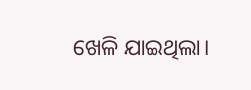ଖେଳି ଯାଇଥିଲା।